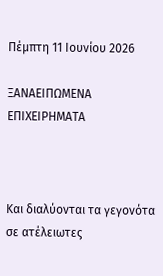Πέμπτη 11 Ιουνίου 2026

ΞΑΝΑΕΙΠΩΜΕΝΑ ΕΠΙΧΕΙΡΗΜΑΤΑ



Και διαλύονται τα γεγονότα σε ατέλειωτες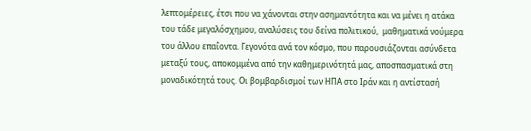λεπτομέρειες, έτσι που να χάνονται στην ασημαντότητα και να μένει η ατάκα του τάδε μεγαλόσχημου, αναλύσεις του δείνα πολιτικού,  μαθηματικά νούμερα  του άλλου επαΐοντα. Γεγονότα ανά τον κόσμο, που παρουσιάζονται ασύνδετα μεταξύ τους, αποκομμένα από την καθημερινότητά μας, αποσπασματικά στη μοναδικότητά τους. Οι βομβαρδισμοί των ΗΠΑ στο Ιράν και η αντίστασή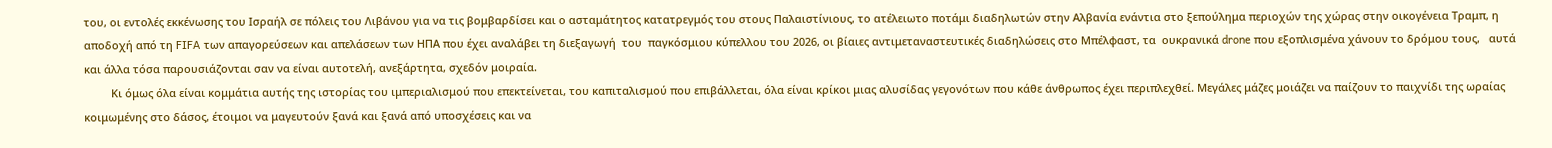του, οι εντολές εκκένωσης του Ισραήλ σε πόλεις του Λιβάνου για να τις βομβαρδίσει και ο ασταμάτητος κατατρεγμός του στους Παλαιστίνιους, το ατέλειωτο ποτάμι διαδηλωτών στην Αλβανία ενάντια στο ξεπούλημα περιοχών της χώρας στην οικογένεια Τραμπ, η αποδοχή από τη FIFA των απαγορεύσεων και απελάσεων των ΗΠΑ που έχει αναλάβει τη διεξαγωγή  του  παγκόσμιου κύπελλου του 2026, οι βίαιες αντιμεταναστευτικές διαδηλώσεις στο Μπέλφαστ, τα  ουκρανικά drone που εξοπλισμένα χάνουν το δρόμου τους,   αυτά και άλλα τόσα παρουσιάζονται σαν να είναι αυτοτελή, ανεξάρτητα, σχεδόν μοιραία.
         Κι όμως όλα είναι κομμάτια αυτής της ιστορίας του ιμπεριαλισμού που επεκτείνεται, του καπιταλισμού που επιβάλλεται, όλα είναι κρίκοι μιας αλυσίδας γεγονότων που κάθε άνθρωπος έχει περιπλεχθεί. Μεγάλες μάζες μοιάζει να παίζουν το παιχνίδι της ωραίας κοιμωμένης στο δάσος, έτοιμοι να μαγευτούν ξανά και ξανά από υποσχέσεις και να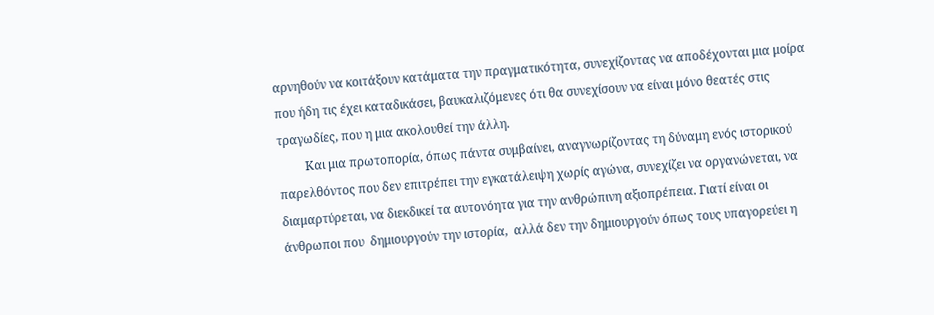αρνηθούν να κοιτάξουν κατάματα την πραγματικότητα, συνεχίζοντας να αποδέχονται μια μοίρα που ήδη τις έχει καταδικάσει, βαυκαλιζόμενες ότι θα συνεχίσουν να είναι μόνο θεατές στις τραγωδίες, που η μια ακολουθεί την άλλη.
         Και μια πρωτοπορία, όπως πάντα συμβαίνει, αναγνωρίζοντας τη δύναμη ενός ιστορικού παρελθόντος που δεν επιτρέπει την εγκατάλειψη χωρίς αγώνα, συνεχίζει να οργανώνεται, να διαμαρτύρεται, να διεκδικεί τα αυτονόητα για την ανθρώπινη αξιοπρέπεια. Γιατί είναι οι άνθρωποι που  δημιουργούν την ιστορία,  αλλά δεν την δημιουργούν όπως τους υπαγορεύει η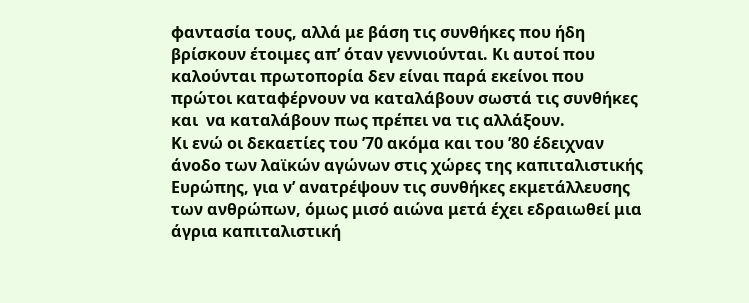φαντασία τους, αλλά με βάση τις συνθήκες που ήδη βρίσκουν έτοιμες απ’ όταν γεννιούνται. Κι αυτοί που καλούνται πρωτοπορία δεν είναι παρά εκείνοι που πρώτοι καταφέρνουν να καταλάβουν σωστά τις συνθήκες και  να καταλάβουν πως πρέπει να τις αλλάξουν.
Κι ενώ οι δεκαετίες του ’70 ακόμα και του ’80 έδειχναν άνοδο των λαϊκών αγώνων στις χώρες της καπιταλιστικής Ευρώπης, για ν’ ανατρέψουν τις συνθήκες εκμετάλλευσης των ανθρώπων, όμως μισό αιώνα μετά έχει εδραιωθεί μια άγρια καπιταλιστική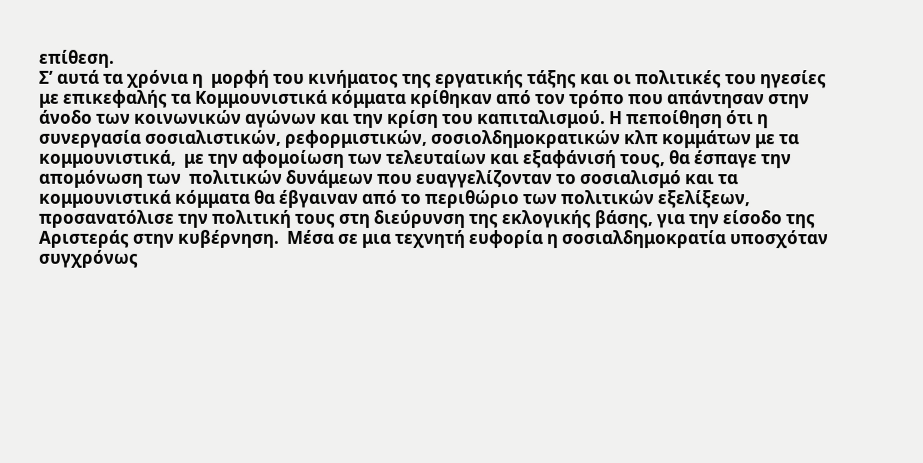επίθεση.
Σ’ αυτά τα χρόνια η  μορφή του κινήματος της εργατικής τάξης και οι πολιτικές του ηγεσίες με επικεφαλής τα Κομμουνιστικά κόμματα κρίθηκαν από τον τρόπο που απάντησαν στην άνοδο των κοινωνικών αγώνων και την κρίση του καπιταλισμού. Η πεποίθηση ότι η συνεργασία σοσιαλιστικών, ρεφορμιστικών, σοσιολδημοκρατικών κλπ κομμάτων με τα κομμουνιστικά,  με την αφομοίωση των τελευταίων και εξαφάνισή τους, θα έσπαγε την απομόνωση των  πολιτικών δυνάμεων που ευαγγελίζονταν το σοσιαλισμό και τα κομμουνιστικά κόμματα θα έβγαιναν από το περιθώριο των πολιτικών εξελίξεων, προσανατόλισε την πολιτική τους στη διεύρυνση της εκλογικής βάσης, για την είσοδο της Αριστεράς στην κυβέρνηση.  Μέσα σε μια τεχνητή ευφορία η σοσιαλδημοκρατία υποσχόταν συγχρόνως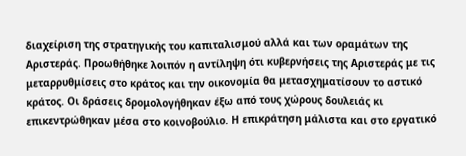διαχείριση της στρατηγικής του καπιταλισμού αλλά και των οραμάτων της Αριστεράς. Προωθήθηκε λοιπόν η αντίληψη ότι κυβερνήσεις της Αριστεράς με τις μεταρρυθμίσεις στο κράτος και την οικονομία θα μετασχηματίσουν το αστικό κράτος. Οι δράσεις δρομολογήθηκαν έξω από τους χώρους δουλειάς κι επικεντρώθηκαν μέσα στο κοινοβούλιο. Η επικράτηση μάλιστα και στο εργατικό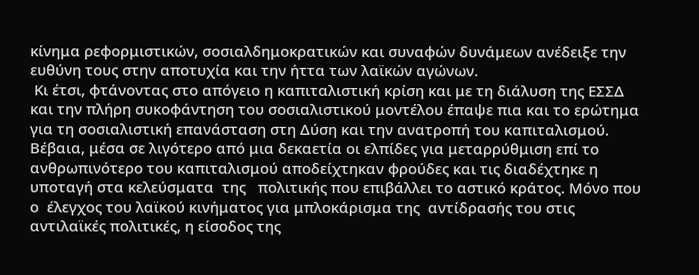κίνημα ρεφορμιστικών, σοσιαλδημοκρατικών και συναφών δυνάμεων ανέδειξε την ευθύνη τους στην αποτυχία και την ήττα των λαϊκών αγώνων.
 Κι έτσι, φτάνοντας στο απόγειο η καπιταλιστική κρίση και με τη διάλυση της ΕΣΣΔ και την πλήρη συκοφάντηση του σοσιαλιστικού μοντέλου έπαψε πια και το ερώτημα για τη σοσιαλιστική επανάσταση στη Δύση και την ανατροπή του καπιταλισμού.  Βέβαια, μέσα σε λιγότερο από μια δεκαετία οι ελπίδες για μεταρρύθμιση επί το ανθρωπινότερο του καπιταλισμού αποδείχτηκαν φρούδες και τις διαδέχτηκε η υποταγή στα κελεύσματα  της   πολιτικής που επιβάλλει το αστικό κράτος. Μόνο που  ο  έλεγχος του λαϊκού κινήματος για μπλοκάρισμα της  αντίδρασής του στις αντιλαϊκές πολιτικές, η είσοδος της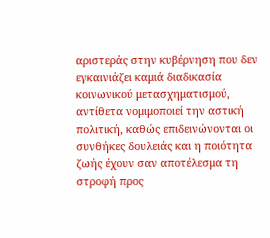αριστεράς στην κυβέρνηση που δεν εγκαινιάζει καμιά διαδικασία κοινωνικού μετασχηματισμού, αντίθετα νομιμοποιεί την αστική πολιτική, καθώς επιδεινώνονται οι συνθήκες δουλειάς και η ποιότητα ζωής έχουν σαν αποτέλεσμα τη στροφή προς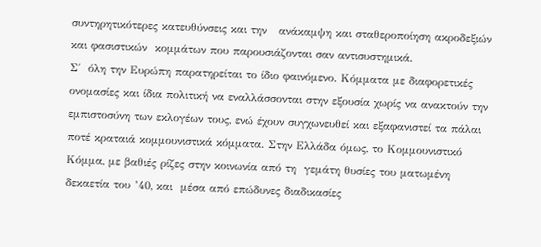συντηρητικότερες κατευθύνσεις και την   ανάκαμψη και σταθεροποίηση ακροδεξιών και φασιστικών  κομμάτων που παρουσιάζονται σαν αντισυστημικά.
Σ΄  όλη την Ευρώπη παρατηρείται το ίδιο φαινόμενο. Κόμματα με διαφορετικές ονομασίες και ίδια πολιτική να εναλλάσσονται στην εξουσία χωρίς να ανακτούν την εμπιστοσύνη των εκλογέων τους, ενώ έχουν συγχωνευθεί και εξαφανιστεί τα πάλαι ποτέ κραταιά κομμουνιστικά κόμματα. Στην Ελλάδα όμως, το Κομμουνιστικό Κόμμα, με βαθιές ρίζες στην κοινωνία από τη  γεμάτη θυσίες του ματωμένη δεκαετία του ’40, και  μέσα από επώδυνες διαδικασίες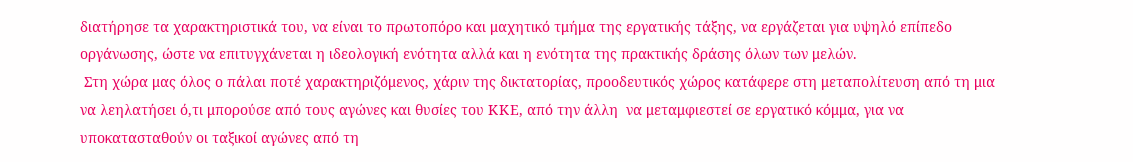διατήρησε τα χαρακτηριστικά του, να είναι το πρωτοπόρο και μαχητικό τμήμα της εργατικής τάξης, να εργάζεται για υψηλό επίπεδο οργάνωσης, ώστε να επιτυγχάνεται η ιδεολογική ενότητα αλλά και η ενότητα της πρακτικής δράσης όλων των μελών.
 Στη χώρα μας όλος ο πάλαι ποτέ χαρακτηριζόμενος, χάριν της δικτατορίας, προοδευτικός χώρος κατάφερε στη μεταπολίτευση από τη μια να λεηλατήσει ό,τι μπορούσε από τους αγώνες και θυσίες του ΚΚΕ, από την άλλη  να μεταμφιεστεί σε εργατικό κόμμα, για να υποκατασταθούν οι ταξικοί αγώνες από τη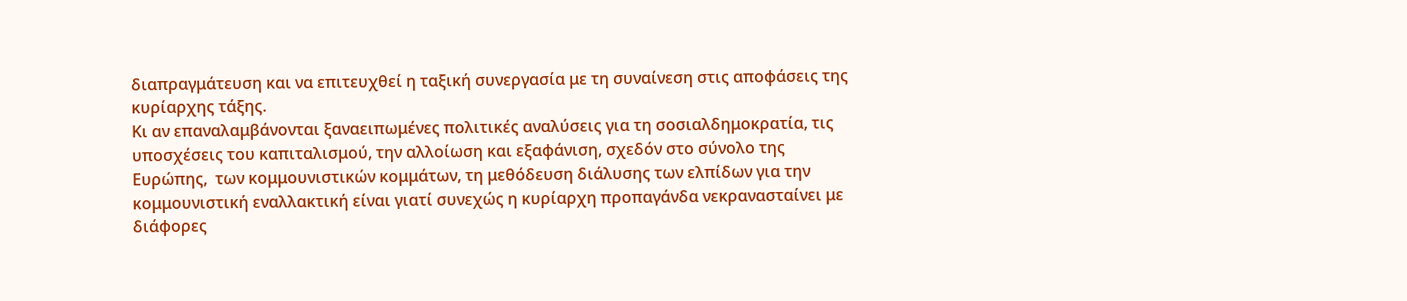διαπραγμάτευση και να επιτευχθεί η ταξική συνεργασία με τη συναίνεση στις αποφάσεις της κυρίαρχης τάξης.
Κι αν επαναλαμβάνονται ξαναειπωμένες πολιτικές αναλύσεις για τη σοσιαλδημοκρατία, τις υποσχέσεις του καπιταλισμού, την αλλοίωση και εξαφάνιση, σχεδόν στο σύνολο της Ευρώπης,  των κομμουνιστικών κομμάτων, τη μεθόδευση διάλυσης των ελπίδων για την κομμουνιστική εναλλακτική είναι γιατί συνεχώς η κυρίαρχη προπαγάνδα νεκρανασταίνει με διάφορες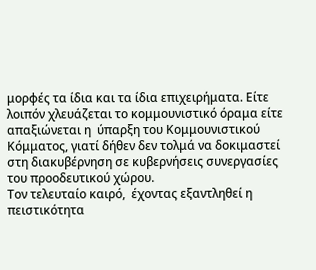μορφές τα ίδια και τα ίδια επιχειρήματα. Είτε λοιπόν χλευάζεται το κομμουνιστικό όραμα είτε απαξιώνεται η  ύπαρξη του Κομμουνιστικού Κόμματος, γιατί δήθεν δεν τολμά να δοκιμαστεί στη διακυβέρνηση σε κυβερνήσεις συνεργασίες του προοδευτικού χώρου.
Τον τελευταίο καιρό,  έχοντας εξαντληθεί η πειστικότητα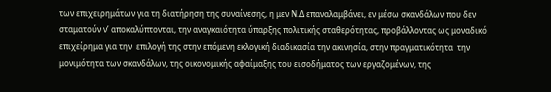των επιχειρημάτων για τη διατήρηση της συναίνεσης, η μεν Ν.Δ επαναλαμβάνει, εν μέσω σκανδάλων που δεν σταματούν ν’ αποκαλύπτονται, την αναγκαιότητα ύπαρξης πολιτικής σταθερότητας, προβάλλοντας ως μοναδικό επιχείρημα για την  επιλογή της στην επόμενη εκλογική διαδικασία την ακινησία, στην πραγματικότητα  την μονιμότητα των σκανδάλων, της οικονομικής αφαίμαξης του εισοδήματος των εργαζομένων, της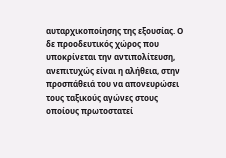αυταρχικοποίησης της εξουσίας. Ο δε προοδευτικός χώρος που υποκρίνεται την αντιπολίτευση, ανεπιτυχώς είναι η αλήθεια, στην προσπάθειά του να απονευρώσει τους ταξικούς αγώνες στους οποίους πρωτοστατεί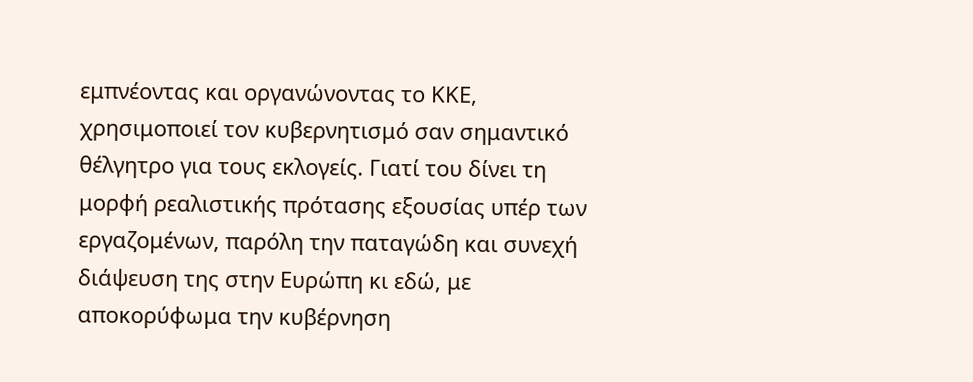εμπνέοντας και οργανώνοντας το ΚΚΕ, χρησιμοποιεί τον κυβερνητισμό σαν σημαντικό θέλγητρο για τους εκλογείς. Γιατί του δίνει τη μορφή ρεαλιστικής πρότασης εξουσίας υπέρ των εργαζομένων, παρόλη την παταγώδη και συνεχή διάψευση της στην Ευρώπη κι εδώ, με αποκορύφωμα την κυβέρνηση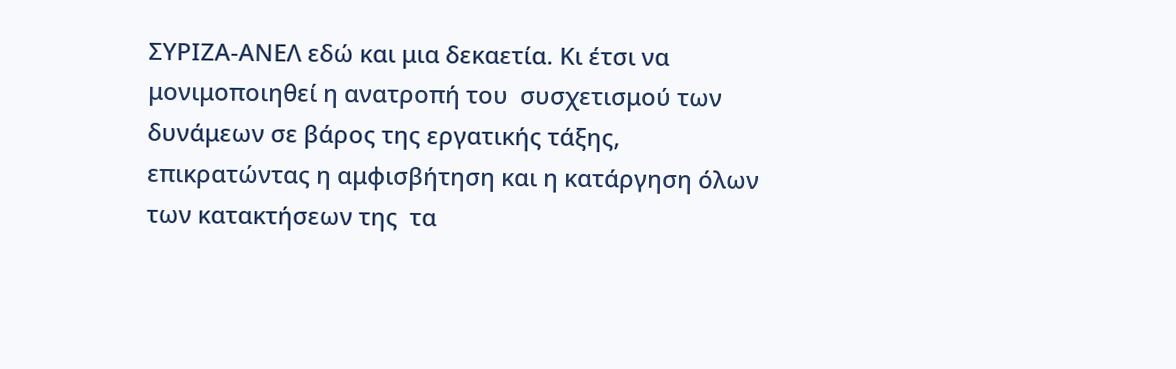ΣΥΡΙΖΑ-ΑΝΕΛ εδώ και μια δεκαετία. Κι έτσι να μονιμοποιηθεί η ανατροπή του  συσχετισμού των δυνάμεων σε βάρος της εργατικής τάξης, επικρατώντας η αμφισβήτηση και η κατάργηση όλων των κατακτήσεων της  τα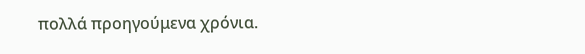πολλά προηγούμενα χρόνια.